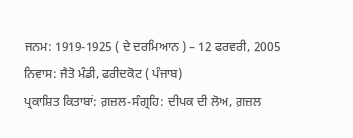ਜਨਮ: 1919-1925 ( ਦੇ ਦਰਮਿਆਨ ) – 12 ਫਰਵਰੀ, 2005
ਨਿਵਾਸ: ਜੈਤੋ ਮੰਡੀ, ਫਰੀਦਕੋਟ ( ਪੰਜਾਬ)
ਪ੍ਰਕਾਸ਼ਿਤ ਕਿਤਾਬਾਂ: ਗ਼ਜ਼ਲ-ਸੰਗ੍ਰਹਿ: ਦੀਪਕ ਦੀ ਲੋਅ, ਗ਼ਜ਼ਲ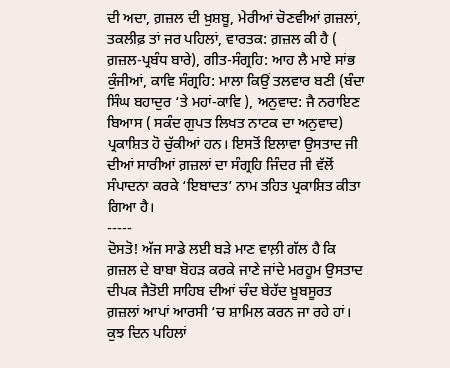ਦੀ ਅਦਾ, ਗ਼ਜ਼ਲ ਦੀ ਖ਼ੁਸ਼ਬੂ, ਮੇਰੀਆਂ ਚੋਣਵੀਆਂ ਗ਼ਜ਼ਲਾਂ, ਤਕਲੀਫ਼ ਤਾਂ ਜਰ ਪਹਿਲਾਂ, ਵਾਰਤਕ: ਗ਼ਜ਼ਲ ਕੀ ਹੈ ( ਗ਼ਜ਼ਲ-ਪ੍ਰਬੰਧ ਬਾਰੇ), ਗੀਤ-ਸੰਗ੍ਰਹਿ: ਆਹ ਲੈ ਮਾਏ ਸਾਂਭ ਕੁੰਜੀਆਂ, ਕਾਵਿ ਸੰਗ੍ਰਹਿ: ਮਾਲਾ ਕਿਉਂ ਤਲਵਾਰ ਬਣੀ (ਬੰਦਾ ਸਿੰਘ ਬਹਾਦੁਰ ‘ਤੇ ਮਹਾਂ-ਕਾਵਿ ), ਅਨੁਵਾਦ: ਜੈ ਨਰਾਇਣ ਬਿਆਸ ( ਸਕੰਦ ਗੁਪਤ ਲਿਖਤ ਨਾਟਕ ਦਾ ਅਨੁਵਾਦ) ਪ੍ਰਕਾਸ਼ਿਤ ਹੋ ਚੁੱਕੀਆਂ ਹਨ। ਇਸਤੋਂ ਇਲਾਵਾ ਉਸਤਾਦ ਜੀ ਦੀਆਂ ਸਾਰੀਆਂ ਗ਼ਜ਼ਲਾਂ ਦਾ ਸੰਗ੍ਰਹਿ ਜਿੰਦਰ ਜੀ ਵੱਲੋਂ ਸੰਪਾਦਨਾ ਕਰਕੇ ‘ਇਬਾਦਤ’ ਨਾਮ ਤਹਿਤ ਪ੍ਰਕਾਸ਼ਿਤ ਕੀਤਾ ਗਿਆ ਹੈ।
-----
ਦੋਸਤੋ! ਅੱਜ ਸਾਡੇ ਲਈ ਬੜੇ ਮਾਣ ਵਾਲ਼ੀ ਗੱਲ ਹੈ ਕਿ ਗ਼ਜ਼ਲ ਦੇ ਬਾਬਾ ਬੋਹੜ ਕਰਕੇ ਜਾਣੇ ਜਾਂਦੇ ਮਰਹੂਮ ਉਸਤਾਦ ਦੀਪਕ ਜੈਤੋਈ ਸਾਹਿਬ ਦੀਆਂ ਚੰਦ ਬੇਹੱਦ ਖ਼ੂਬਸੂਰਤ ਗ਼ਜ਼ਲਾਂ ਆਪਾਂ ਆਰਸੀ ‘ਚ ਸ਼ਾਮਿਲ ਕਰਨ ਜਾ ਰਹੇ ਹਾਂ। ਕੁਝ ਦਿਨ ਪਹਿਲਾਂ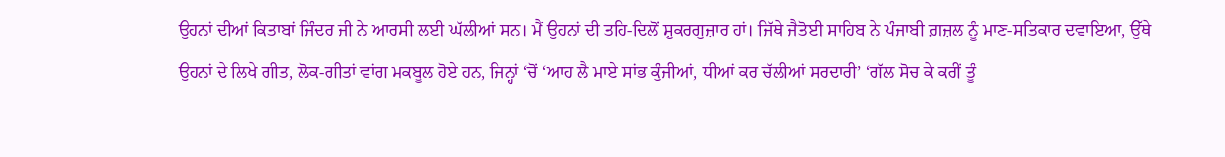ਉਹਨਾਂ ਦੀਆਂ ਕਿਤਾਬਾਂ ਜਿੰਦਰ ਜੀ ਨੇ ਆਰਸੀ ਲਈ ਘੱਲੀਆਂ ਸਨ। ਮੈਂ ਉਹਨਾਂ ਦੀ ਤਹਿ-ਦਿਲੋਂ ਸ਼ੁਕਰਗੁਜ਼ਾਰ ਹਾਂ। ਜਿੱਥੇ ਜੈਤੋਈ ਸਾਹਿਬ ਨੇ ਪੰਜਾਬੀ ਗ਼ਜ਼ਲ ਨੂੰ ਮਾਣ-ਸਤਿਕਾਰ ਦਵਾਇਆ, ਉੱਥੇ ਉਹਨਾਂ ਦੇ ਲਿਖੇ ਗੀਤ, ਲੋਕ-ਗੀਤਾਂ ਵਾਂਗ ਮਕਬੂਲ ਹੋਏ ਹਨ, ਜਿਨ੍ਹਾਂ ‘ਚੋਂ ‘ਆਹ ਲੈ ਮਾਏ ਸਾਂਭ ਕੁੰਜੀਆਂ, ਧੀਆਂ ਕਰ ਚੱਲੀਆਂ ਸਰਦਾਰੀ’ ‘ਗੱਲ ਸੋਚ ਕੇ ਕਰੀਂ ਤੂੰ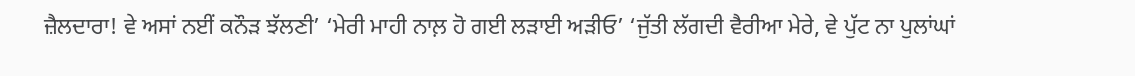ਜ਼ੈਲਦਾਰਾ! ਵੇ ਅਸਾਂ ਨਈਂ ਕਨੌੜ ਝੱਲਣੀ’ ‘ਮੇਰੀ ਮਾਹੀ ਨਾਲ਼ ਹੋ ਗਈ ਲੜਾਈ ਅੜੀਓ’ ‘ਜੁੱਤੀ ਲੱਗਦੀ ਵੈਰੀਆ ਮੇਰੇ, ਵੇ ਪੁੱਟ ਨਾ ਪੁਲਾਂਘਾਂ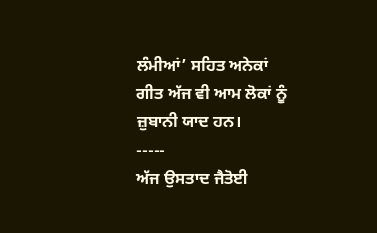ਲੰਮੀਆਂ’ ਸਹਿਤ ਅਨੇਕਾਂ ਗੀਤ ਅੱਜ ਵੀ ਆਮ ਲੋਕਾਂ ਨੂੰ ਜ਼ੁਬਾਨੀ ਯਾਦ ਹਨ।
-----
ਅੱਜ ਉਸਤਾਦ ਜੈਤੋਈ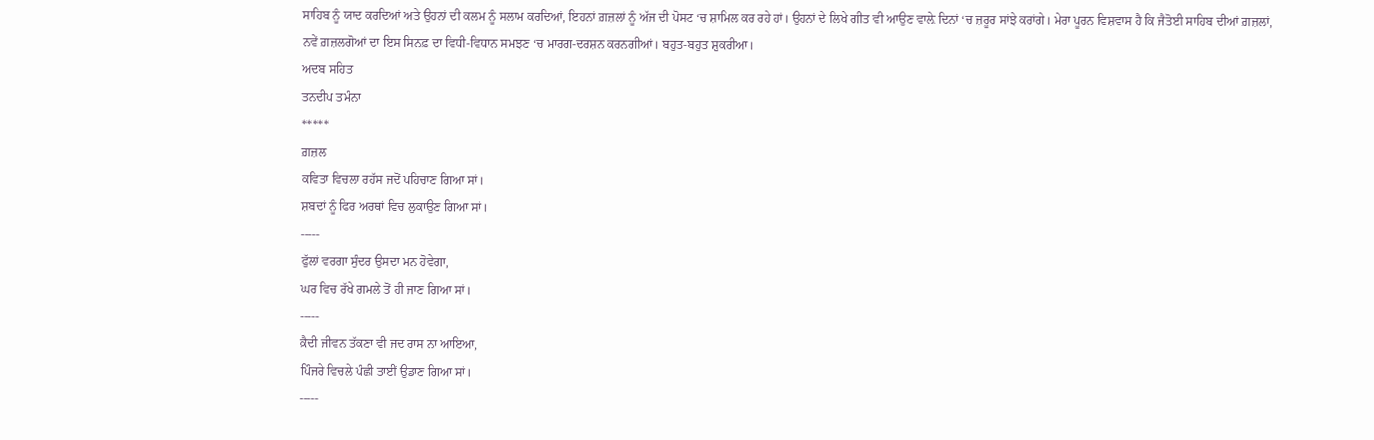ਸਾਹਿਬ ਨੂੰ ਯਾਦ ਕਰਦਿਆਂ ਅਤੇ ਉਹਨਾਂ ਦੀ ਕਲਮ ਨੂੰ ਸਲਾਮ ਕਰਦਿਆਂ, ਇਹਨਾਂ ਗ਼ਜ਼ਲਾਂ ਨੂੰ ਅੱਜ ਦੀ ਪੋਸਟ ‘ਚ ਸ਼ਾਮਿਲ ਕਰ ਰਹੇ ਹਾਂ। ਉਹਨਾਂ ਦੇ ਲਿਖੇ ਗੀਤ ਵੀ ਆਉਣ ਵਾਲ਼ੇ ਦਿਨਾਂ ‘ਚ ਜ਼ਰੂਰ ਸਾਂਝੇ ਕਰਾਂਗੇ। ਮੇਰਾ ਪੂਰਨ ਵਿਸ਼ਵਾਸ ਹੈ ਕਿ ਜੈਤੋਈ ਸਾਹਿਬ ਦੀਆਂ ਗ਼ਜ਼ਲਾਂ, ਨਵੇਂ ਗ਼ਜ਼ਲਗੋਆਂ ਦਾ ਇਸ ਸਿਨਫ਼ ਦਾ ਵਿਧੀ-ਵਿਧਾਨ ਸਮਝਣ ‘ਚ ਮਾਰਗ-ਦਰਸ਼ਨ ਕਰਨਗੀਆਂ। ਬਹੁਤ-ਬਹੁਤ ਸ਼ੁਕਰੀਆ।
ਅਦਬ ਸਹਿਤ
ਤਨਦੀਪ ਤਮੰਨਾ
*****
ਗ਼ਜ਼ਲ
ਕਵਿਤਾ ਵਿਚਲਾ ਰਹੱਸ ਜਦੋਂ ਪਹਿਚਾਣ ਗਿਆ ਸਾਂ।
ਸ਼ਬਦਾਂ ਨੂੰ ਫਿਰ ਅਰਥਾਂ ਵਿਚ ਲੁਕਾਉਣ ਗਿਆ ਸਾਂ।
-----
ਫੁੱਲਾਂ ਵਰਗਾ ਸੁੰਦਰ ਉਸਦਾ ਮਨ ਹੋਵੇਗਾ,
ਘਰ ਵਿਚ ਰੱਖੇ ਗਮਲੇ ਤੋਂ ਹੀ ਜਾਣ ਗਿਆ ਸਾਂ।
-----
ਕ਼ੈਦੀ ਜੀਵਨ ਤੱਕਣਾ ਵੀ ਜਦ ਰਾਸ ਨਾ ਆਇਆ,
ਪਿੰਜਰੇ ਵਿਚਲੇ ਪੰਛੀ ਤਾਈਂ ਉਡਾਣ ਗਿਆ ਸਾਂ।
-----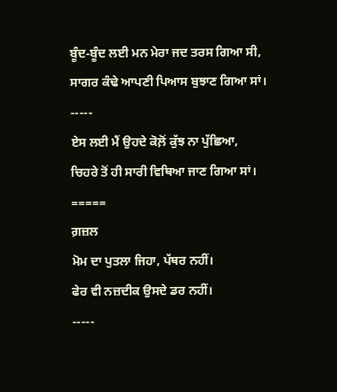ਬੂੰਦ-ਬੂੰਦ ਲਈ ਮਨ ਮੇਰਾ ਜਦ ਤਰਸ ਗਿਆ ਸੀ,
ਸਾਗਰ ਕੰਢੇ ਆਪਣੀ ਪਿਆਸ ਬੁਝਾਣ ਗਿਆ ਸਾਂ।
-----
ਏਸ ਲਈ ਮੈਂ ਉਹਦੇ ਕੋਲ਼ੋਂ ਕੁੱਝ ਨਾ ਪੁੱਛਿਆ,
ਚਿਹਰੇ ਤੋਂ ਹੀ ਸਾਰੀ ਵਿਥਿਆ ਜਾਣ ਗਿਆ ਸਾਂ।
=====
ਗ਼ਜ਼ਲ
ਮੋਮ ਦਾ ਪੁਤਲਾ ਜਿਹਾ, ਪੱਥਰ ਨਹੀਂ।
ਫੇਰ ਵੀ ਨਜ਼ਦੀਕ ਉਸਦੇ ਡਰ ਨਹੀਂ।
-----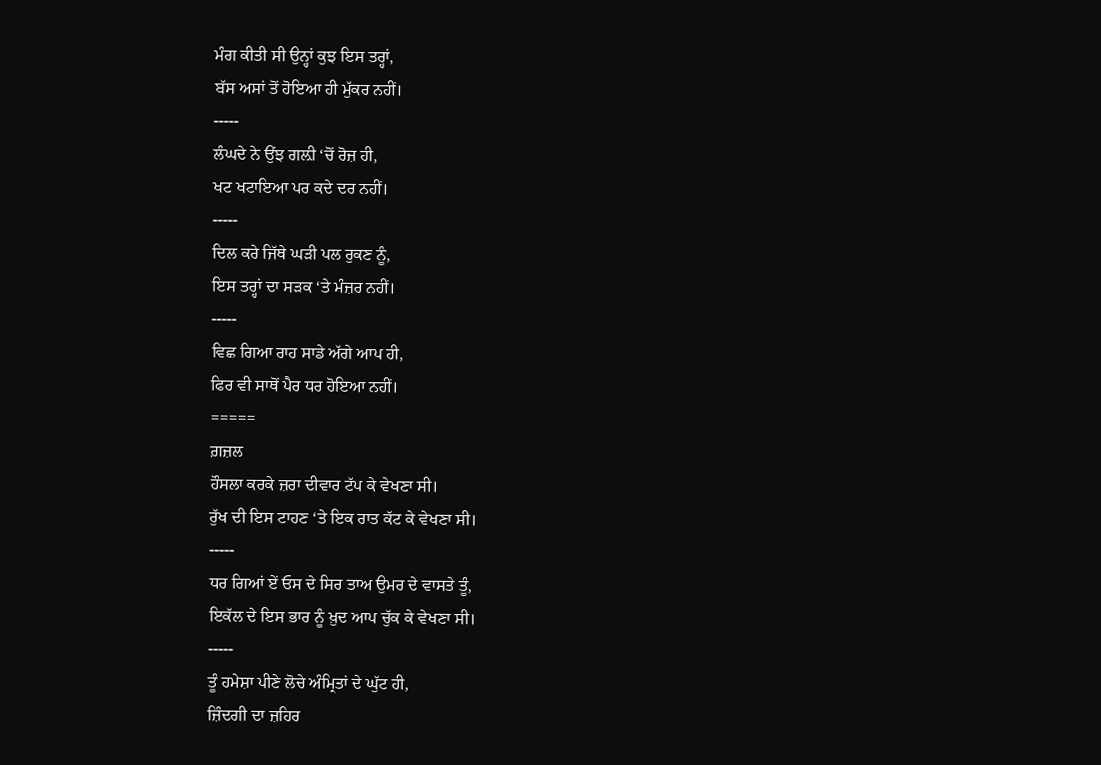ਮੰਗ ਕੀਤੀ ਸੀ ਉਨ੍ਹਾਂ ਕੁਝ ਇਸ ਤਰ੍ਹਾਂ,
ਬੱਸ ਅਸਾਂ ਤੋਂ ਹੋਇਆ ਹੀ ਮੁੱਕਰ ਨਹੀਂ।
-----
ਲੰਘਦੇ ਨੇ ਉਂਝ ਗਲ਼ੀ ‘ਚੋਂ ਰੋਜ਼ ਹੀ,
ਖਟ ਖਟਾਇਆ ਪਰ ਕਦੇ ਦਰ ਨਹੀਂ।
-----
ਦਿਲ ਕਰੇ ਜਿੱਥੇ ਘੜੀ ਪਲ ਰੁਕਣ ਨੂੰ,
ਇਸ ਤਰ੍ਹਾਂ ਦਾ ਸੜਕ ‘ਤੇ ਮੰਜ਼ਰ ਨਹੀਂ।
-----
ਵਿਛ ਗਿਆ ਰਾਹ ਸਾਡੇ ਅੱਗੇ ਆਪ ਹੀ,
ਫਿਰ ਵੀ ਸਾਥੋਂ ਪੈਰ ਧਰ ਹੋਇਆ ਨਹੀਂ।
=====
ਗ਼ਜ਼ਲ
ਹੌਸਲਾ ਕਰਕੇ ਜ਼ਰਾ ਦੀਵਾਰ ਟੱਪ ਕੇ ਵੇਖਣਾ ਸੀ।
ਰੁੱਖ ਦੀ ਇਸ ਟਾਹਣ ‘ਤੇ ਇਕ ਰਾਤ ਕੱਟ ਕੇ ਵੇਖਣਾ ਸੀ।
-----
ਧਰ ਗਿਆਂ ਏਂ ਓਸ ਦੇ ਸਿਰ ਤਾਅ ਉਮਰ ਦੇ ਵਾਸਤੇ ਤੂੰ,
ਇਕੱਲ ਦੇ ਇਸ ਭਾਰ ਨੂੰ ਖ਼ੁਦ ਆਪ ਚੁੱਕ ਕੇ ਵੇਖਣਾ ਸੀ।
-----
ਤੂੰ ਹਮੇਸ਼ਾ ਪੀਣੇ ਲੋਚੇ ਅੰਮ੍ਰਿਤਾਂ ਦੇ ਘੁੱਟ ਹੀ,
ਜ਼ਿੰਦਗੀ ਦਾ ਜ਼ਹਿਰ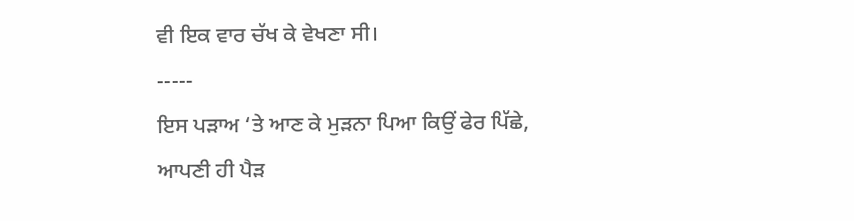ਵੀ ਇਕ ਵਾਰ ਚੱਖ ਕੇ ਵੇਖਣਾ ਸੀ।
-----
ਇਸ ਪੜਾਅ ‘ਤੇ ਆਣ ਕੇ ਮੁੜਨਾ ਪਿਆ ਕਿਉਂ ਫੇਰ ਪਿੱਛੇ,
ਆਪਣੀ ਹੀ ਪੈੜ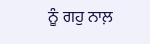ਨੂੰ ਗਹੁ ਨਾਲ਼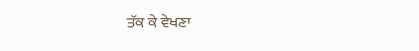ਤੱਕ ਕੇ ਵੇਖਣਾ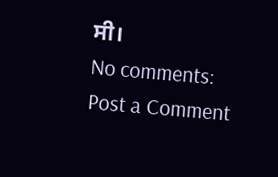ਸੀ।
No comments:
Post a Comment